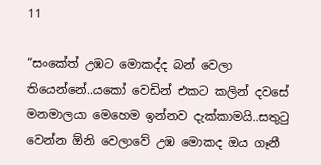11

“සංකේත් උඹට මොකද්ද බන් වෙලා තියෙන්නේ..යකෝ වෙඩින් එකට කලින් දවසේ මනමාලයා මෙහෙම ඉන්නව දැක්කාමයි..සතුටු වෙන්න ඕනි වෙලාවේ උඹ මොකද ඔය ගෑනී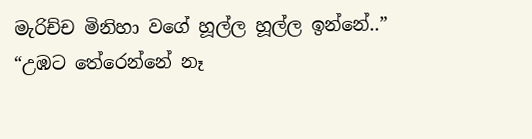මැරිච්ච මිනිහා වගේ හූල්ල හූල්ල ඉන්නේ..”
“උඹට තේරෙන්නේ නෑ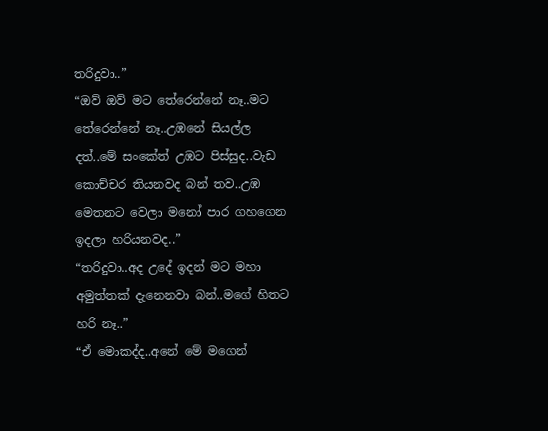තරිදුවා..”
“ඔව් ඔව් මට තේරෙන්නේ නෑ..මට තේරෙන්නේ නෑ..උඹනේ සියල්ල දත්..මේ සංකේත් උඹට පිස්සුද..වැඩ කොච්චර තියනවද බන් තව..උඹ මෙතනට වෙලා මනෝ පාර ගහගෙන ඉදලා හරියනවද..”
“තරිදුවා..අද උදේ ඉදන් මට මහා අමුත්තක් දැනෙනවා බන්..මගේ හිතට හරි නෑ..”
“ඒ මොකද්ද..අනේ මේ මගෙන්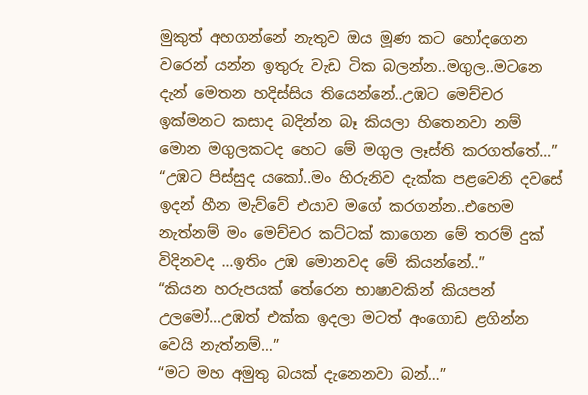මුකුත් අහගන්නේ නැතුව ඔය මූණ කට හෝදගෙන වරෙන් යන්න ඉතුරු වැඩ ටික බලන්න..මගුල..මටනෙ දැන් මෙතන හදිස්සිය තියෙන්නේ..උඹට මෙච්චර ඉක්මනට කසාද බදින්න බෑ කියලා හිතෙනවා නම් මොන මගුලකටද හෙට මේ මගුල ලෑස්ති කරගත්තේ…”
“උඹට පිස්සුද යකෝ..මං හිරුනිව දැක්ක පළවෙනි දවසේ ඉදන් හීන මැව්වේ එයාව මගේ කරගන්න..එහෙම නැත්නම් මං මෙච්චර කට්ටක් කාගෙන මේ තරම් දුක් විදිනවද …ඉතිං උඹ මොනවද මේ කියන්නේ..”
“කියන හරුපයක් තේරෙන භාෂාවකින් කියපන් උලමෝ…උඹත් එක්ක ඉදලා මටත් අංගොඩ ළගින්න වෙයි නැත්නම්…”
“මට මහ අමුතු බයක් දැනෙනවා බන්…”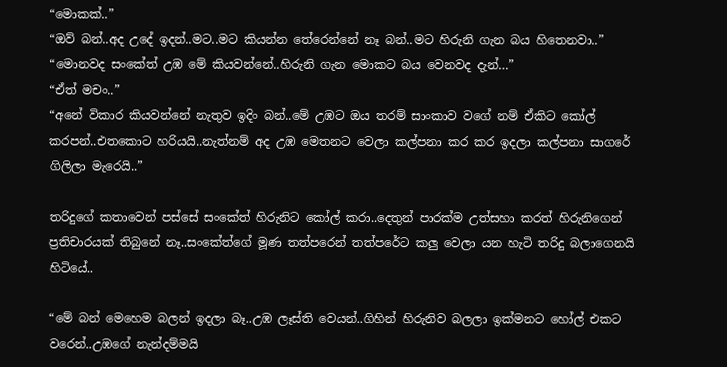“මොකක්..”
“ඔව් බන්..අද උදේ ඉදන්..මට..මට කියන්න තේරෙන්නේ නෑ බන්..මට හිරුනි ගැන බය හිතෙනවා..”
“මොනවද සංකේත් උඹ මේ කියවන්නේ..හිරුනි ගැන මොකට බය වෙනවද දැන්…”
“ඒත් මචං..”
“අනේ විකාර කියවන්නේ නැතුව ඉදිං බන්..මේ උඹට ඔය තරම් සාංකාව වගේ නම් ඒකිට කෝල් කරපන්..එතකොට හරියයි..නැත්නම් අද උඹ මෙතනට වෙලා කල්පනා කර කර ඉදලා කල්පනා සාගරේ ගිලිලා මැරෙයි..”

තරිදුගේ කතාවෙන් පස්සේ සංකේත් හිරුනිට කෝල් කරා..දෙතුන් පාරක්ම උත්සහා කරත් හිරුනිගෙන් ප්‍රතිචාරයක් තිබුනේ නෑ..සංකේත්ගේ මූණ තත්පරෙන් තත්පරේට කලු වෙලා යන හැටි තරිදු බලාගෙනයි හිටියේ..

“මේ බන් මෙහෙම බලන් ඉදලා බෑ..උඹ ලෑස්ති වෙයන්..ගිහින් හිරුනිව බලලා ඉක්මනට හෝල් එකට වරෙන්..උඹගේ නැන්දම්මයි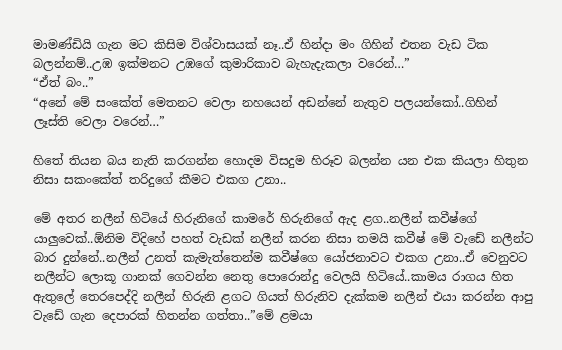මාමණ්ඩියි ගැන මට කිසිම විශ්වාසයක් නෑ..ඒ හින්දා මං ගිහින් එතන වැඩ ටික බලන්නම්..උඹ ඉක්මනට උඹගේ කුමාරිකාව බැහැදැකලා වරෙන්…”
“ඒත් බං..”
“අනේ මේ සංකේත් මෙතනට වෙලා නහයෙන් අඩන්නේ නැතුව පලයන්කෝ..ගිහින් ලෑස්ති වෙලා වරෙන්…”

හිතේ තියන බය නැති කරගන්න හොදම විසදුම හිරූව බලන්න යන එක කියලා හිතුන නිසා සකංකේත් තරිදුගේ කීමට එකග උනා..

මේ අතර නලීන් හිටියේ හිරුනිගේ කාමරේ හිරුනිගේ ඇද ළග..නලීන් කවීෂ්ගේ යාලුවෙක්..ඕනිම විදිහේ පහත් වැඩක් නලීන් කරන නිසා තමයි කවීෂ් මේ වැඩේ නලීන්ට බාර දුන්නේ..නලීන් උනත් කැමැත්තෙන්ම කවීෂ්ගෙ යෝජනාවට එකග උනා..ඒ වෙනුවට නලීන්ට ලොකූ ගානක් ගෙවන්න නෙතු පොරොන්දු වෙලයි හිටියේ..කාමය රාගය හිත ඇතුලේ තෙරපෙද්දි නලීන් හිරුනි ළගට ගියත් හිරුනිව දැක්කම නලීන් එයා කරන්න ආපු වැඩේ ගැන දෙපාරක් හිතන්න ගත්තා..”මේ ළමයා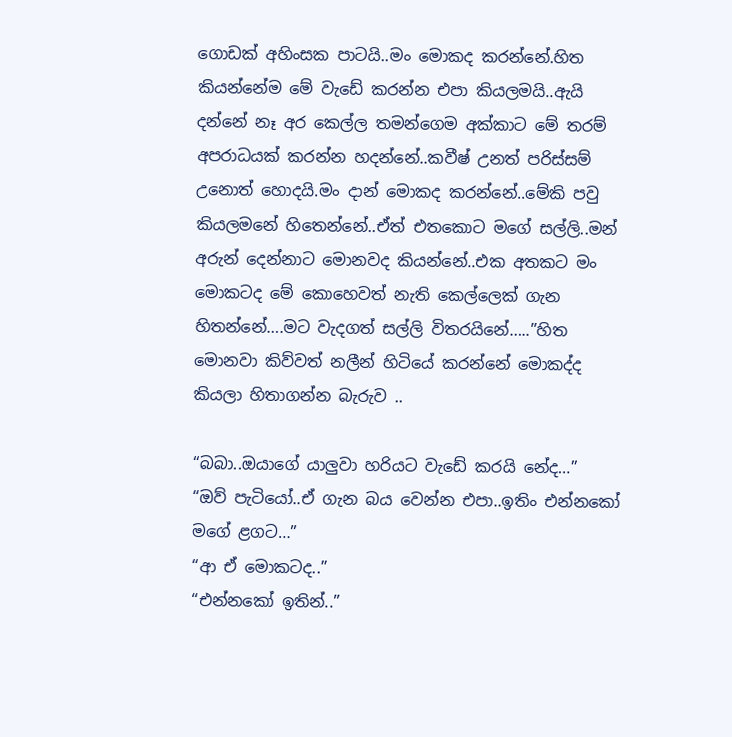ගොඩක් අහිංසක පාටයි..මං මොකද කරන්නේ.හිත කියන්නේම මේ වැඩේ කරන්න එපා කියලමයි..ඇයි දන්නේ නෑ අර කෙල්ල තමන්ගෙම අක්කාට මේ තරම් අපරාධයක් කරන්න හදන්නේ..කවීෂ් උනත් පරිස්සම් උනොත් හොදයි.මං දාන් මොකද කරන්නේ..මේකි පවු කියලමනේ හිතෙන්නේ..ඒත් එතකොට මගේ සල්ලි..මන් අරුන් දෙන්නාට මොනවද කියන්නේ..එක අතකට මං මොකටද මේ කොහෙවත් නැති කෙල්ලෙක් ගැන හිතන්නේ….මට වැදගත් සල්ලි විතරයිනේ…..”හිත මොනවා කිව්වත් නලීන් හිටියේ කරන්නේ මොකද්ද කියලා හිතාගන්න බැරුව ..

“බබා..ඔයාගේ යාලුවා හරියට වැඩේ කරයි නේද…”
“ඔව් පැටියෝ..ඒ ගැන බය වෙන්න එපා..ඉතිං එන්නකෝ මගේ ළගට…”
“ආ ඒ මොකටද..”
“එන්නකෝ ඉතින්..”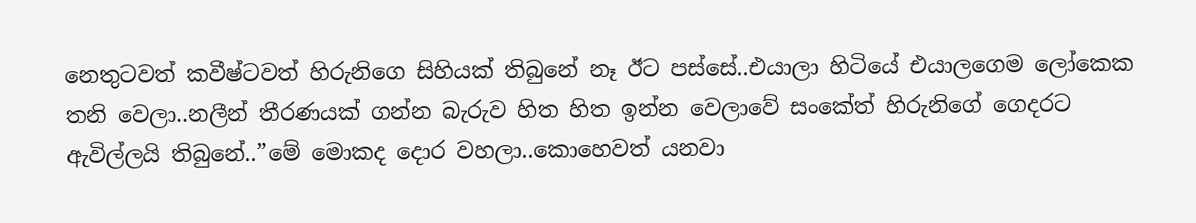නෙතුටවත් කවීෂ්ටවත් හිරුනිගෙ සිහියක් තිබුනේ නෑ ඊට පස්සේ..එයාලා හිටියේ එයාලගෙම ලෝකෙක තනි වෙලා..නලීන් තීරණයක් ගන්න බැරුව හිත හිත ඉන්න වෙලාවේ සංකේත් හිරුනිගේ ගෙදරට ඇවිල්ලයි තිබුනේ..”මේ මොකද දොර වහලා..කොහෙවත් යනවා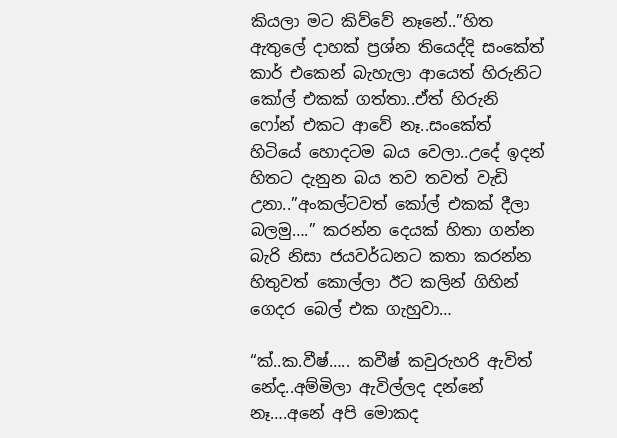කියලා මට කිව්වේ නෑනේ..”හිත ඇතුලේ දාහක් ප්‍රශ්න තියෙද්දි සංකේත් කාර් එකෙන් බැහැලා ආයෙත් හිරුනිට කෝල් එකක් ගත්තා..ඒත් හිරුනි ෆෝන් එකට ආවේ නෑ..සංකේත් හිටියේ හොදටම බය වෙලා..උදේ ඉදන් හිතට දැනුන බය තව තවත් වැඩි උනා..”අංකල්ටවත් කෝල් එකක් දීලා බලමු….” කරන්න දෙයක් හිතා ගන්න බැරි නිසා ජයවර්ධනට කතා කරන්න හිතුවත් කොල්ලා ඊට කලින් ගිහින් ගෙදර බෙල් එක ගැහුවා…

“ක්..ක.වීෂ්….. කවීෂ් කවුරුහරි ඇවිත් නේද..අම්මිලා ඇවිල්ලද දන්නේ නෑ….අනේ අපි මොකද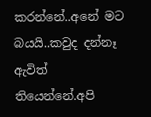කරන්නේ..අනේ මට බයයි..කවුද දන්නෑ ඇවිත් තියෙන්නේ.අපි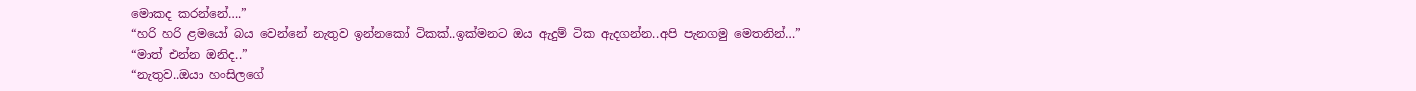මොකද කරන්නේ….”
“හරි හරි ළමයෝ බය වෙන්නේ නැතුව ඉන්නකෝ ටිකක්..ඉක්මනට ඔය ඇදුම් ටික ඇදගන්න..අපි පැනගමු මෙතනින්…”
“මාත් එන්න ඔනිද..”
“නැතුව..ඔයා හංසිලගේ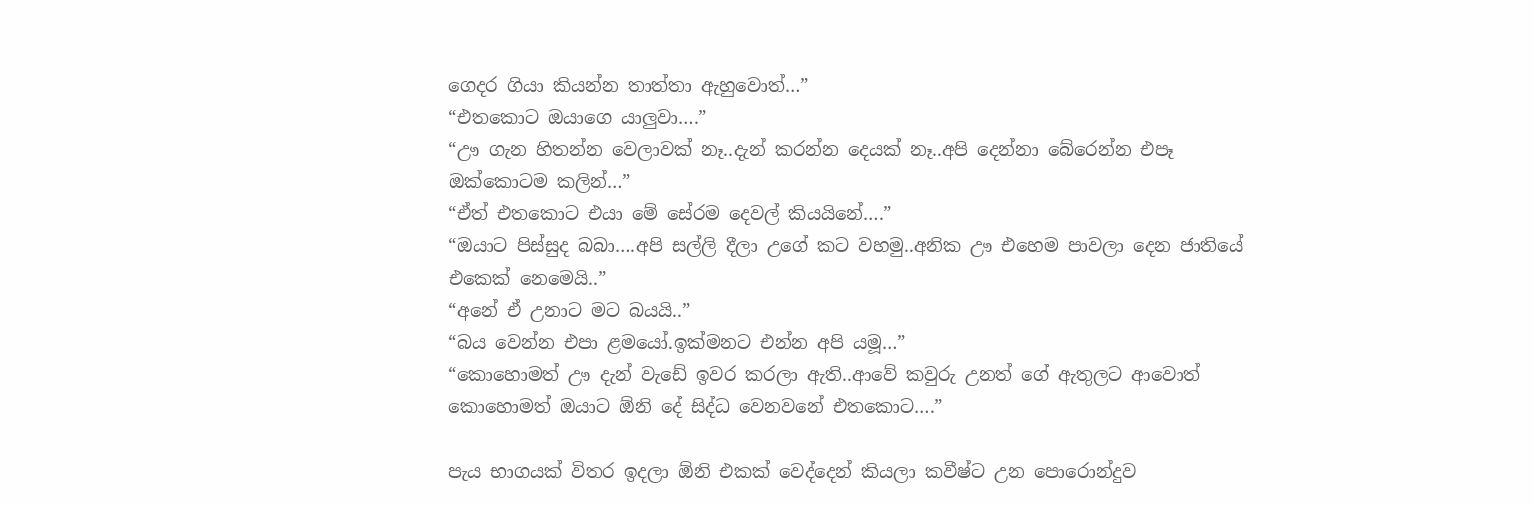ගෙදර ගියා කියන්න තාත්තා ඇහුවොත්…”
“එතකොට ඔයාගෙ යාලුවා….”
“ඌ ගැන හිතන්න වෙලාවක් නෑ..දැන් කරන්න දෙයක් නෑ..අපි දෙන්නා බේරෙන්න එපෑ ඔක්කොටම කලින්…”
“ඒත් එතකොට එයා මේ සේරම දෙවල් කියයිනේ….”
“ඔයාට පිස්සුද බබා….අපි සල්ලි දීලා උගේ කට වහමු..අනික ඌ එහෙම පාවලා දෙන ජාතියේ එකෙක් නෙමෙයි..”
“අනේ ඒ උනාට මට බයයි..”
“බය වෙන්න එපා ළමයෝ.ඉක්මනට එන්න අපි යමූ…”
“කොහොමත් ඌ දැන් වැඩේ ඉවර කරලා ඇති..ආවේ කවුරු උනත් ගේ ඇතුලට ආවොත් කොහොමත් ඔයාට ඕනි දේ සිද්ධ වෙනවනේ එතකොට….”

පැය භාගයක් විතර ඉදලා ඕනි එකක් වෙද්දෙන් කියලා කවීෂ්ට උන පොරොන්දුව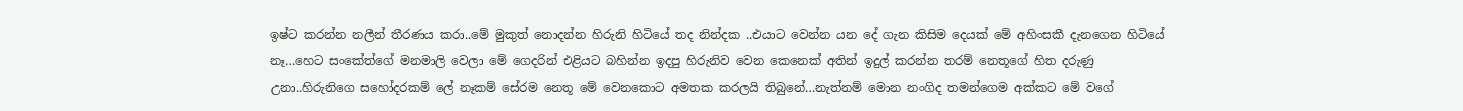ඉෂ්‍ට කරන්න නලීන් තීරණය කරා..මේ මුකුත් නොදන්න හිරුනි හිටියේ තද නින්දක ..එයාට වෙන්න යන දේ ගැන කිසිම දෙයක් මේ අහිංසකී දැනගෙන හිටියේ නෑ…හෙට සංකේත්ගේ මනමාලි වෙලා මේ ගෙදරින් එළියට බහින්න ඉදපු හිරුනිව වෙන කෙනෙක් අතින් ඉදුල් කරන්න තරම් නෙතූගේ හිත දරුණු උනා..හිරුනිගෙ සහෝදරකම් ලේ නෑකම් සේරම නෙතූ මේ වෙනකොට අමතක කරලයි තිබුනේ…නැත්නම් මොන නංගිද තමන්ගෙම අක්කට මේ වගේ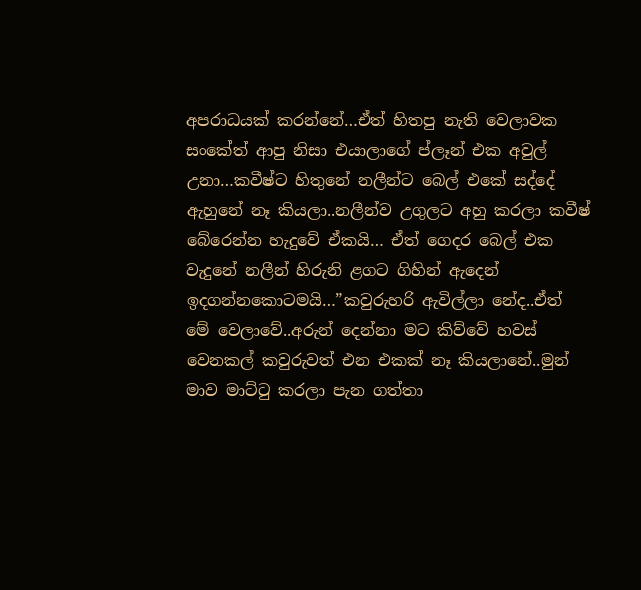අපරාධයක් කරන්නේ…ඒත් හිතපු නැති වෙලාවක සංකේත් ආපු නිසා එයාලාගේ ප්ලෑන් එක අවුල් උනා…කවීෂ්ට හිතුනේ නලීන්ට බෙල් එකේ සද්දේ ඇහුනේ නෑ කියලා..නලීන්ව උගුලට අහු කරලා කවීෂ් බේරෙන්න හැදුවේ ඒකයි… ඒත් ගෙදර බෙල් එක වැදුනේ නලීන් හිරුනි ළගට ගිහින් ඇදෙන් ඉදගන්නකොටමයි…”කවුරුහරි ඇවිල්ලා නේද..ඒත් මේ වෙලාවේ..අරුන් දෙන්නා මට කිව්වේ හවස් වෙනකල් කවුරුවත් එන එකක් නෑ කියලානේ..මුන් මාව මාට්ටු කරලා පැන ගත්තා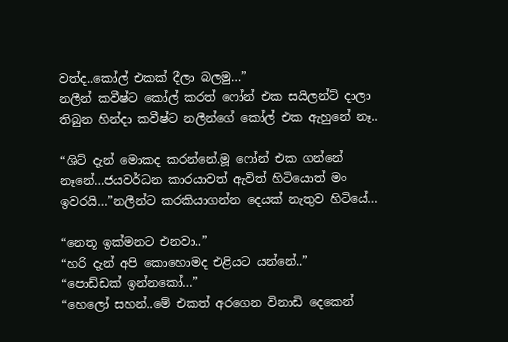වත්ද..කෝල් එකක් දීලා බලමු…”
නලීන් කවීෂ්ට කෝල් කරත් ෆෝන් එක සයිලන්ට් දාලා තිබුන හින්දා කවීෂ්ට නලීන්ගේ කෝල් එක ඇහුනේ නෑ..

“ශිට් දැන් මොකද කරන්නේ.මූ ෆෝන් එක ගන්නේ නෑනේ…ජයවර්ධන කාරයාවත් ඇවිත් හිටියොත් මං ඉවරයි…”නලීන්ට කරකියාගන්න දෙයක් නැතුව හිටියේ…

“නෙතූ ඉක්මනට එනවා..”
“හරි දැන් අපි කොහොමද එළියට යන්නේ..”
“පොඩ්ඩක් ඉන්නකෝ…”
“හෙලෝ සහන්..මේ එකත් අරගෙන විනාඩි දෙකෙන්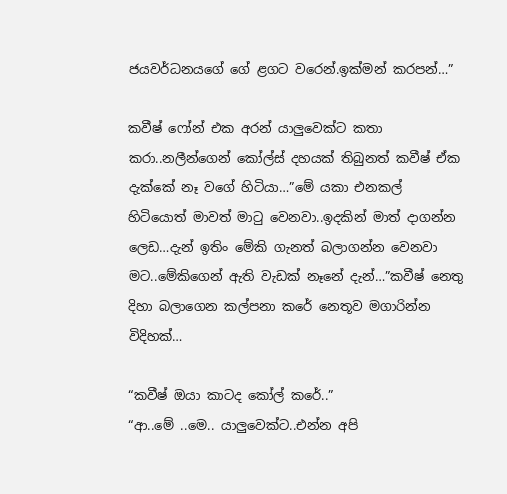ජයවර්ධනයගේ ගේ ළගට වරෙන්.ඉක්මන් කරපන්…”

කවීෂ් ෆෝන් එක අරන් යාලුවෙක්ට කතා කරා..නලීන්ගෙන් කෝල්ස් දහයක් තිබුනත් කවීෂ් ඒක දැක්කේ නෑ වගේ හිටියා…”මේ යකා එනකල් හිටියොත් මාවත් මාටු වෙනවා..ඉදකින් මාත් දාගන්න ලෙඩ…දැන් ඉතිං මේකි ගැනත් බලාගන්න වෙනවා මට..මේකිගෙන් ඇති වැඩක් නෑනේ දැන්…”කවීෂ් නෙතු දිහා බලාගෙන කල්පනා කරේ නෙතූව මගාරින්න විදිහක්…

“කවීෂ් ඔයා කාටද කෝල් කරේ..”
“ආ..මේ ..මෙ.. යාලුවෙක්ට..එන්න අපි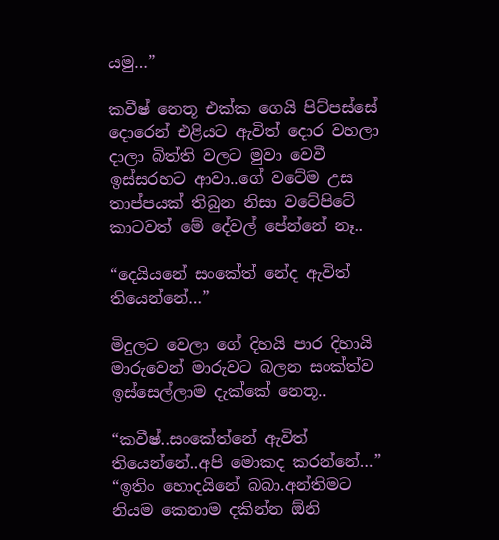යමු…”

කවීෂ් නෙතූ එක්ක ගෙයි පිට්පස්සේ දොරෙන් එළියට ඇවිත් දොර වහලා දාලා බිත්ති වලට මුවා වෙවී ඉස්සරහට ආවා..ගේ වටේම උස තාප්පයක් තිබුන නිසා වටේපිටේ කාටවත් මේ දේවල් පේන්නේ නෑ..

“දෙයියනේ සංකේත් නේද ඇවිත් තියෙන්නේ…”

මිදුලට වෙලා ගේ දිහයි පාර දිහායි මාරුවෙන් මාරුවට බලන සංක්ත්ව ඉස්සෙල්ලාම දැක්කේ නෙතූ..

“කවීෂ්..සංකේත්නේ ඇවිත් තියෙන්නේ..අපි මොකද කරන්නේ…”
“ඉතිං හොදයිනේ බබා.අන්තිමට නියම කෙනාම දකින්න ඕනි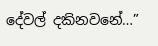දේවල් දකිනවනේ…”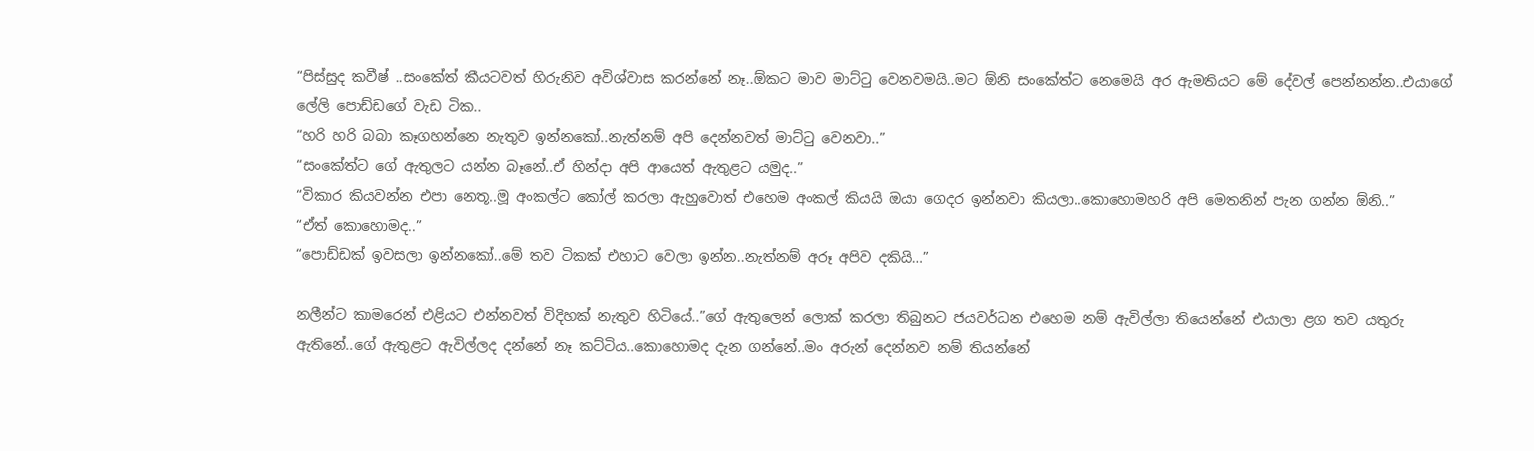“පිස්සුද කවීෂ් ..සංකේත් කීයටවත් හිරුනිව අවිශ්වාස කරන්නේ නෑ..ඕකට මාව මාට්ටු වෙනවමයි..මට ඕනි සංකේත්ට නෙමෙයි අර ඇමතියට මේ දේවල් පෙන්නන්න..එයාගේ ලේලි පොඩ්ඩගේ වැඩ ටික..
“හරි හරි බබා කෑගහන්නෙ නැතුව ඉන්නකෝ..නැත්නම් අපි දෙන්නවත් මාට්ටු වෙනවා..”
“සංකේත්ට ගේ ඇතුලට යන්න බෑනේ..ඒ හින්දා අපි ආයෙත් ඇතුළට යමුද..”
“විකාර කියවන්න එපා නෙතූ..මූ අංකල්ට කෝල් කරලා ඇහුවොත් එහෙම අංකල් කියයි ඔයා ගෙදර ඉන්නවා කියලා..කොහොමහරි අපි මෙතනින් පැන ගන්න ඕනි..”
“ඒත් කොහොමද..”
“පොඩ්ඩක් ඉවසලා ඉන්නකෝ..මේ තව ටිකක් එහාට වෙලා ඉන්න..නැත්නම් අරූ අපිව දකියි…”

නලීන්ට කාමරෙන් එළියට එන්නවත් විදිහක් නැතුව හිටියේ..”ගේ ඇතුලෙන් ලොක් කරලා තිබුනට ජයවර්ධන එහෙම නම් ඇවිල්ලා තියෙන්නේ එයාලා ළග තව යතුරු ඇතිනේ..ගේ ඇතුළට ඇවිල්ලද දන්නේ නෑ කට්ටිය..කොහොමද දැන ගන්නේ..මං අරුන් දෙන්නව නම් තියන්නේ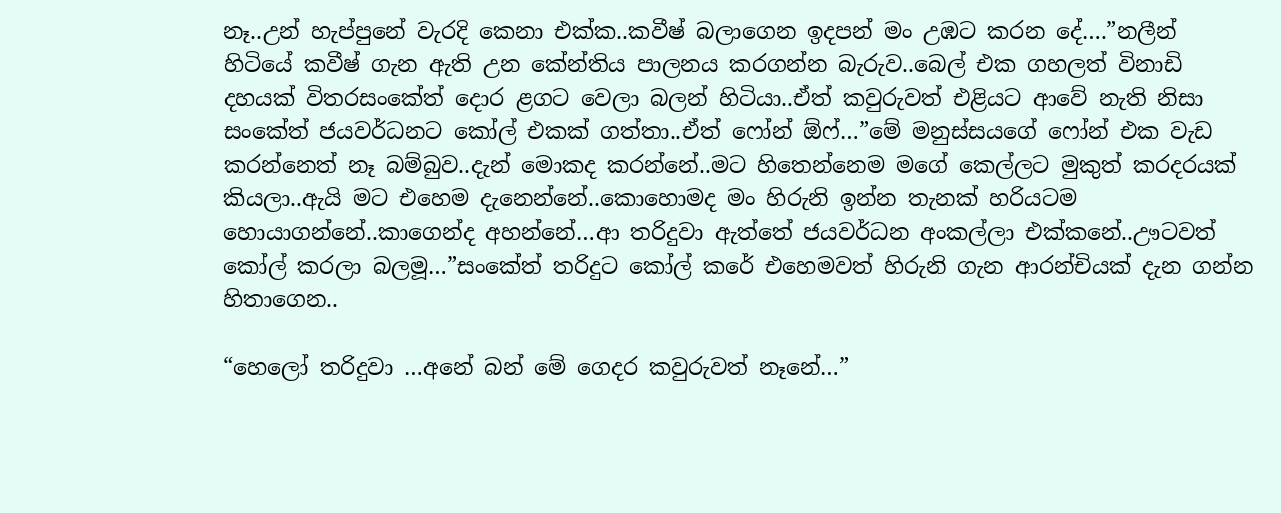නෑ..උන් හැප්පුනේ වැරදි කෙනා එක්ක..කවීෂ් බලාගෙන ඉදපන් මං උඹට කරන දේ….”නලීන් හිටියේ කවීෂ් ගැන ඇති උන කේන්තිය පාලනය කරගන්න බැරුව..බෙල් එක ගහලත් විනාඩි දහයක් විතරසංකේත් දොර ළගට වෙලා බලන් හිටියා..ඒත් කවුරුවත් එළියට ආවේ නැති නිසා සංකේත් ජයවර්ධනට කෝල් එකක් ගත්තා..ඒත් ෆෝන් ඕෆ්…”මේ මනුස්සයගේ ෆෝන් එක වැඩ කරන්නෙත් නෑ බම්බුව..දැන් මොකද කරන්නේ..මට හිතෙන්නෙම මගේ කෙල්ලට මුකුත් කරදරයක් කියලා..ඇයි මට එහෙම දැනෙන්නේ..කොහොමද මං හිරුනි ඉන්න තැනක් හරියටම හොයාගන්නේ..කාගෙන්ද අහන්නේ…ආ තරිදුවා ඇත්තේ ජයවර්ධන අංකල්ලා එක්කනේ..ඌටවත් කෝල් කරලා බලමූ…”සංකේත් තරිදුට කෝල් කරේ එහෙමවත් හිරුනි ගැන ආරන්චියක් දැන ගන්න හිතාගෙන..

“හෙලෝ තරිදුවා …අනේ බන් මේ ගෙදර කවුරුවත් නෑනේ…”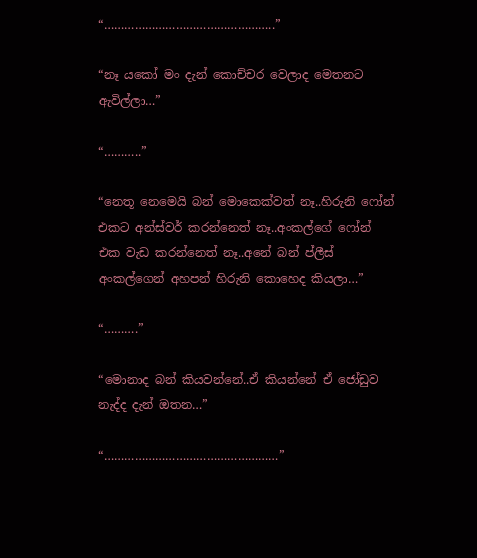“…………………………………………..”

“නෑ යකෝ මං දැන් කොච්චර වෙලාද මෙතනට ඇවිල්ලා…”

“………..”

“නෙතූ නෙමෙයි බන් මොකෙක්වත් නෑ..හිරුනි ෆෝන් එකට අන්ස්වර් කරන්නෙත් නෑ..අංකල්ගේ ෆෝන් එක වැඩ කරන්නෙත් නෑ..අනේ බන් ප්ලීස් අංකල්ගෙන් අහපන් හිරුනි කොහෙද කියලා…”

“……….”

“මොනාද බන් කියවන්නේ..ඒ කියන්නේ ඒ ජෝඩුව නැද්ද දැන් ඔතන…”

“……………………………………………”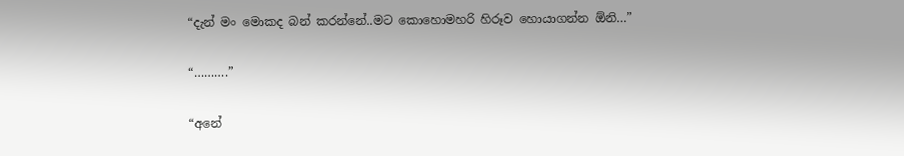“දැන් මං මොකද බන් කරන්නේ..මට කොහොමහරි හිරූව හොයාගන්න ඕනි…”

“……….”

“අනේ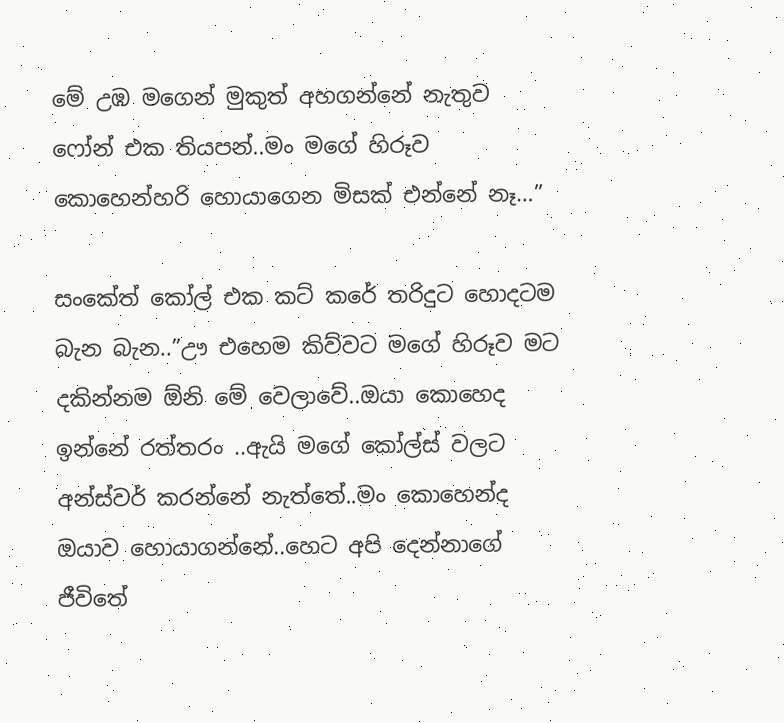මේ උඹ මගෙන් මුකුත් අහගන්නේ නැතුව ෆෝන් එක තියපන්..මං මගේ හිරූව කොහෙන්හරි හොයාගෙන මිසක් එන්නේ නෑ…”

සංකේත් කෝල් එක කට් කරේ තරිදුට හොදටම බැන බැන..”ඌ එහෙම කිව්වට මගේ හිරූව මට දකින්නම ඕනි මේ වෙලාවේ..ඔයා කොහෙද ඉන්නේ රත්තරං ..ඇයි මගේ කෝල්ස් වලට අන්ස්වර් කරන්නේ නැත්තේ..මං කොහෙන්ද ඔයාව හොයාගන්නේ..හෙට අපි දෙන්නාගේ ජීවිතේ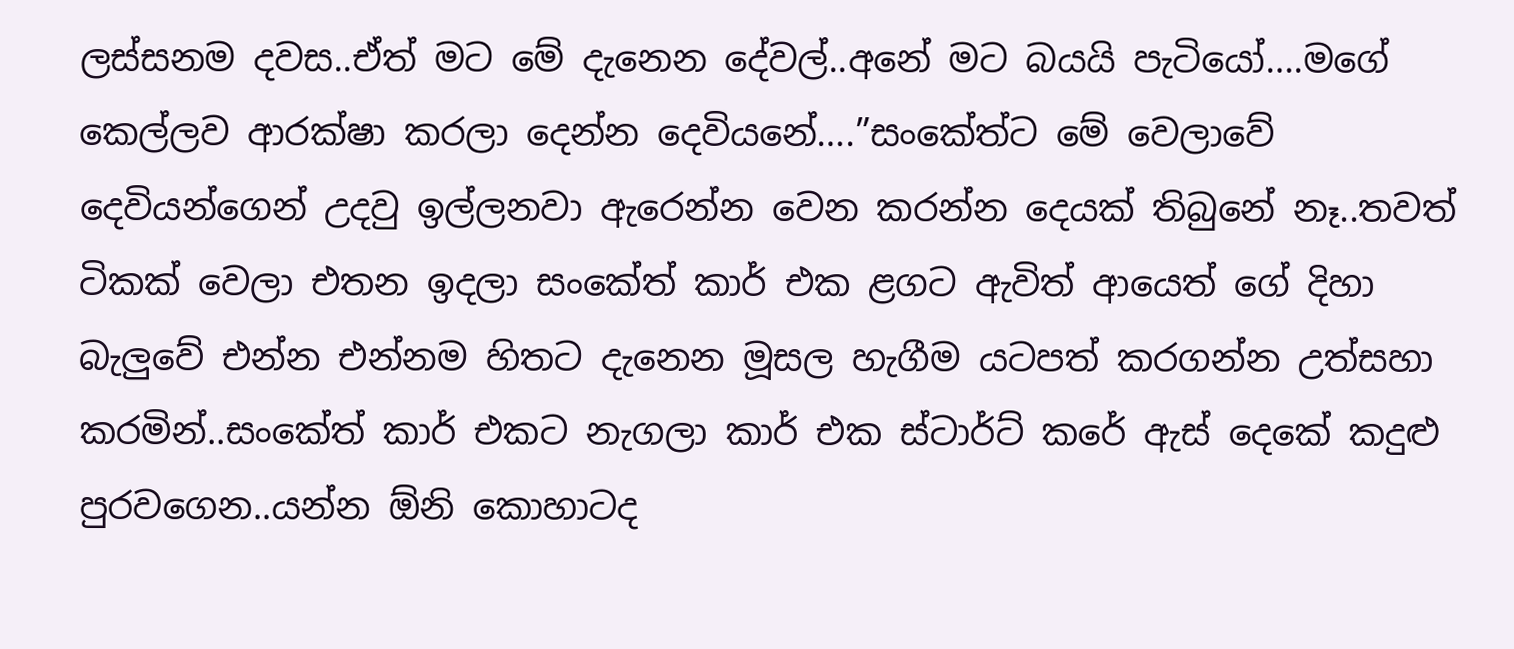ලස්සනම දවස..ඒත් මට මේ දැනෙන දේවල්..අනේ මට බයයි පැටියෝ….මගේ කෙල්ලව ආරක්ෂා කරලා දෙන්න දෙවියනේ….”සංකේත්ට මේ වෙලාවේ දෙවියන්ගෙන් උදවු ඉල්ලනවා ඇරෙන්න වෙන කරන්න දෙයක් තිබුනේ නෑ..තවත් ටිකක් වෙලා එතන ඉදලා සංකේත් කාර් එක ළගට ඇවිත් ආයෙත් ගේ දිහා බැලුවේ එන්න එන්නම හිතට දැනෙන මූසල හැගීම යටපත් කරගන්න උත්සහා කරමින්..සංකේත් කාර් එකට නැගලා කාර් එක ස්ටාර්ට් කරේ ඇස් දෙකේ කදුළු පුරවගෙන..යන්න ඕනි කොහාටද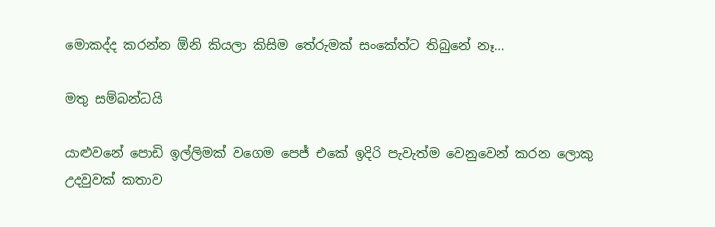මොකද්ද කරන්න ඕනි කියලා කිසිම තේරුමක් සංකේත්ට තිබුනේ නෑ…

මතු සම්බන්ධයි

යාළුවනේ පොඩි ඉල්ලිමක් වගෙම පෙජ් එකේ ඉදිරි පැවැත්ම වෙනුවෙන් කරන ලොකු උදවුවක් කතාව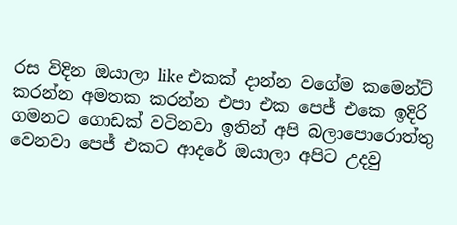රස විදින ඔයාලා like එකක් දාන්න වගේම කමෙන්ට් කරන්න අමතක කරන්න එපා එක පෙජ් එකෙ ඉදිරි ගමනට ගොඩක් වටිනවා ඉතින් අපි බලාපොරොත්‍තු වෙනවා පෙජ් එකට ආදරේ ඔයාලා අපිට උදවු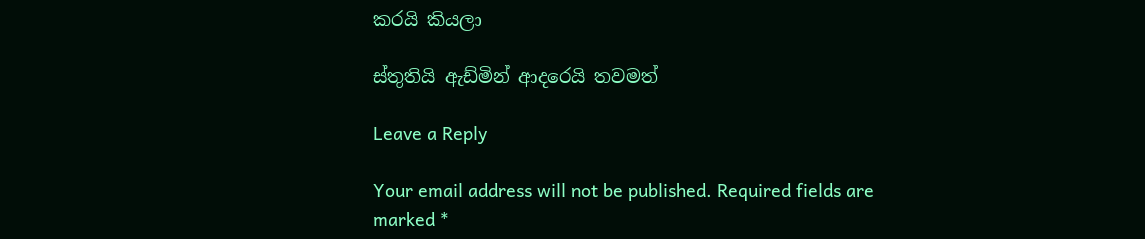කරයි කියලා

ස්තුතියි ඇඩ්මින් ආදරෙයි තවමත්

Leave a Reply

Your email address will not be published. Required fields are marked *